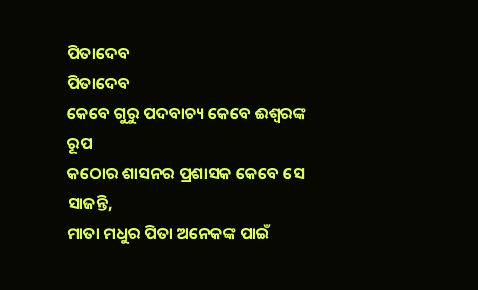ପିତାଦେବ
ପିତାଦେବ
କେବେ ଗୁରୁ ପଦବାଚ୍ୟ କେବେ ଈଶ୍ବରଙ୍କ ରୂପ
କଠୋର ଶାସନର ପ୍ରଶାସକ କେବେ ସେ ସାଜନ୍ତି,
ମାତା ମଧୁର ପିତା ଅନେକଙ୍କ ପାଇଁ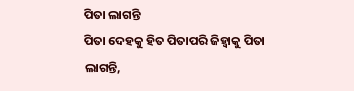ପିତା ଲାଗନ୍ତି
ପିତା ଦେହକୁ ହିତ ପିତାପରି ଜିହ୍ବାକୁ ପିତା ଲାଗନ୍ତି,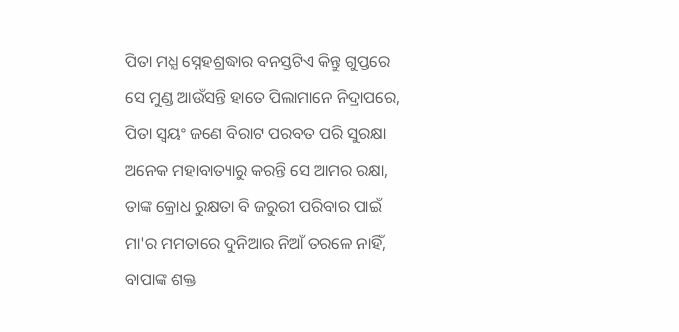ପିତା ମଧ୍ଯ ସ୍ନେହଶ୍ରଦ୍ଧାର ବନସ୍ତଟିଏ କିନ୍ତୁ ଗୁପ୍ତରେ
ସେ ମୁଣ୍ଡ ଆଉଁସନ୍ତି ହାତେ ପିଲାମାନେ ନିଦ୍ରାପରେ,
ପିତା ସ୍ୱୟଂ ଜଣେ ବିରାଟ ପରବତ ପରି ସୁରକ୍ଷା
ଅନେକ ମହାବାତ୍ୟାରୁ କରନ୍ତି ସେ ଆମର ରକ୍ଷା,
ତାଙ୍କ କ୍ରୋଧ ରୁକ୍ଷତା ବି ଜରୁରୀ ପରିବାର ପାଇଁ
ମା'ର ମମତାରେ ଦୁନିଆର ନିଆଁ ତରଳେ ନାହିଁ,
ବାପାଙ୍କ ଶକ୍ତ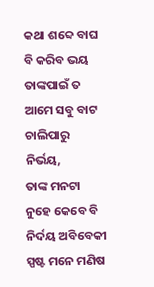କଥା ଶବ୍ଦେ ବାଘ ବି କରିବ ଭୟ
ତାଙ୍କପାଇଁ ତ ଆମେ ସବୁ ବାଟ ଚାଲିପାରୁ ନିର୍ଭୟ,
ତାଙ୍କ ମନଟା ନୁହେ କେବେ ବି ନିର୍ଦୟ ଅବିବେକୀ
ସ୍ପଷ୍ଟ ମନେ ମଣିଷ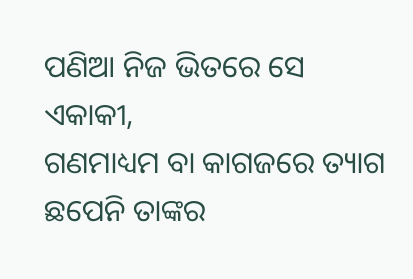ପଣିଆ ନିଜ ଭିତରେ ସେ ଏକାକୀ,
ଗଣମାଧ୍ୟମ ବା କାଗଜରେ ତ୍ୟାଗ ଛପେନି ତାଙ୍କର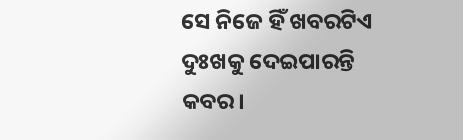ସେ ନିଜେ ହିଁ ଖବରଟିଏ ଦୁଃଖକୁ ଦେଇପାରନ୍ତି କବର।